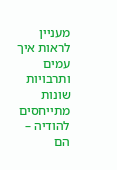מעניין לראות איך עמים ותרבויות שונות מתייחסים להודיה – הם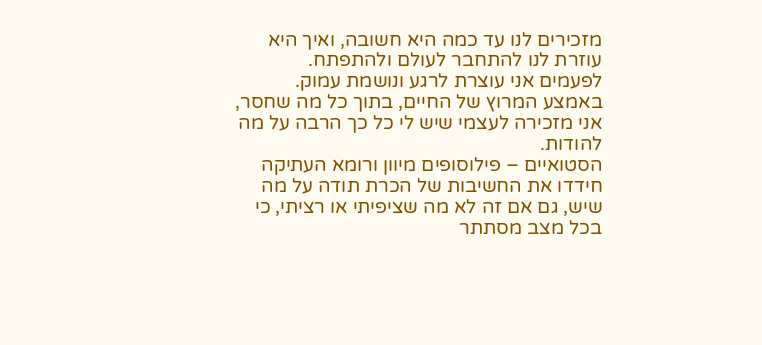מזכירים לנו עד כמה היא חשובה, ואיך היא עוזרת לנו להתחבר לעולם ולהתפתח.
לפעמים אני עוצרת לרגע ונושמת עמוק.
באמצע המרוץ של החיים, בתוך כל מה שחסר, אני מזכירה לעצמי שיש לי כל כך הרבה על מה להודות.
הסטואיים – פילוסופים מיוון ורומא העתיקה חידדו את החשיבות של הכרת תודה על מה שיש, גם אם זה לא מה שציפיתי או רציתי, כי בכל מצב מסתתר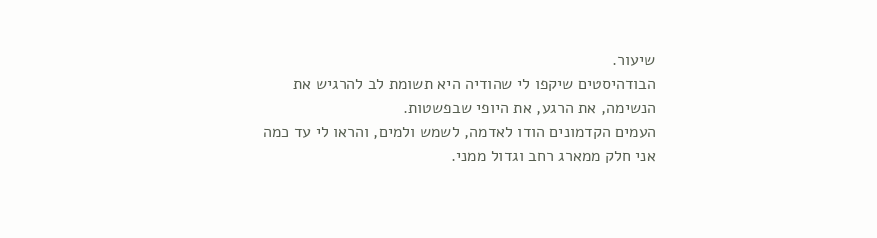שיעור.
הבודהיסטים שיקפו לי שהודיה היא תשומת לב להרגיש את הנשימה, את הרגע, את היופי שבפשטות.
העמים הקדמונים הודו לאדמה, לשמש ולמים, והראו לי עד כמה אני חלק ממארג רחב וגדול ממני.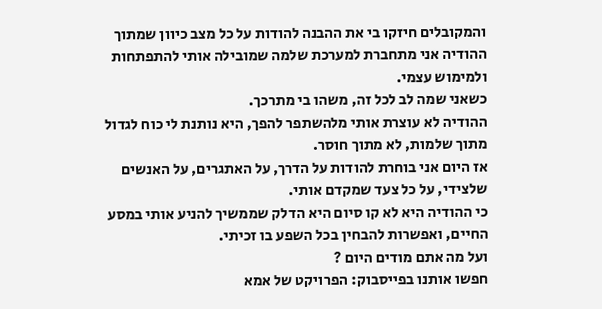והמקובלים חיזקו בי את ההבנה להודות על כל מצב כיוון שמתוך ההודיה אני מתחברת למערכת שלמה שמובילה אותי להתפתחות ולמימוש עצמי.
כשאני שמה לב לכל זה, משהו בי מתרכך.
ההודיה לא עוצרת אותי מלהשתפר להפך, היא נותנת לי כוח לגדול מתוך שלמות, לא מתוך חוסר.
אז היום אני בוחרת להודות על הדרך, על האתגרים, על האנשים שלצידי, על כל צעד שמקדם אותי.
כי ההודיה היא לא קו סיום היא הדלק שממשיך להניע אותי במסע החיים, ואפשרות להבחין בכל השפע בו זכיתי.
ועל מה אתם מודים היום ?
חפשו אותנו בפייסבוק: הפרויקט של אמא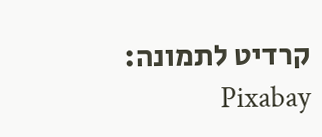קרדיט לתמונה: Pixabay